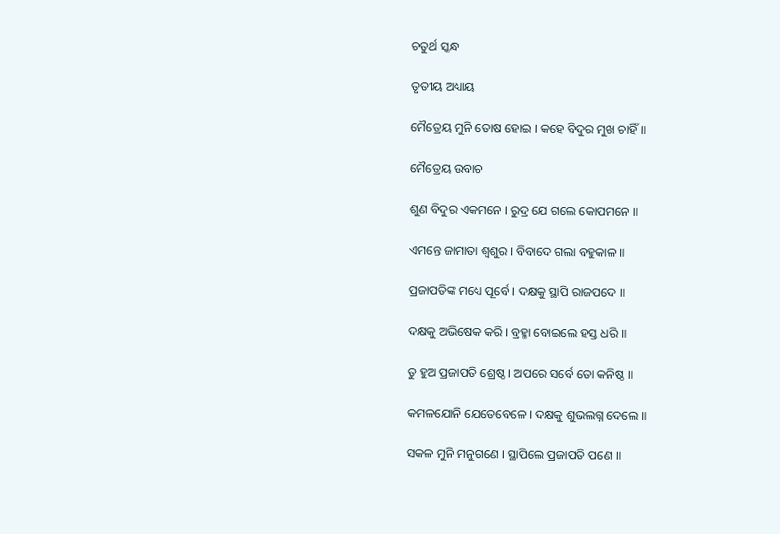ଚତୁର୍ଥ ସ୍କନ୍ଧ

ତୃତୀୟ ଅଧ୍ୟାୟ

ମୈତ୍ରେୟ ମୁନି ତୋଷ ହୋଇ । କହେ ବିଦୁର ମୁଖ ଚାହିଁ ॥

ମୈତ୍ରେୟ ଉବାଚ

ଶୁଣ ବିଦୁର ଏକମନେ । ରୁଦ୍ର ଯେ ଗଲେ କୋପମନେ ॥

ଏମନ୍ତେ ଜାମାତା ଶ୍ୱଶୁର । ବିବାଦେ ଗଲା ବହୁକାଳ ॥

ପ୍ରଜାପତିଙ୍କ ମଧ୍ୟେ ପୂର୍ବେ । ଦକ୍ଷକୁ ସ୍ଥାପି ରାଜପଦେ ॥

ଦକ୍ଷକୁ ଅଭିଷେକ କରି । ବ୍ରହ୍ମା ବୋଇଲେ ହସ୍ତ ଧରି ॥

ତୁ ହୁଅ ପ୍ରଜାପତି ଶ୍ରେଷ୍ଠ । ଅପରେ ସର୍ବେ ତୋ କନିଷ୍ଠ ॥

କମଳଯୋନି ଯେତେବେଳେ । ଦକ୍ଷକୁ ଶୁଭଲଗ୍ନ ଦେଲେ ॥

ସକଳ ମୁନି ମନୁଗଣେ । ସ୍ଥାପିଲେ ପ୍ରଜାପତି ପଣେ ॥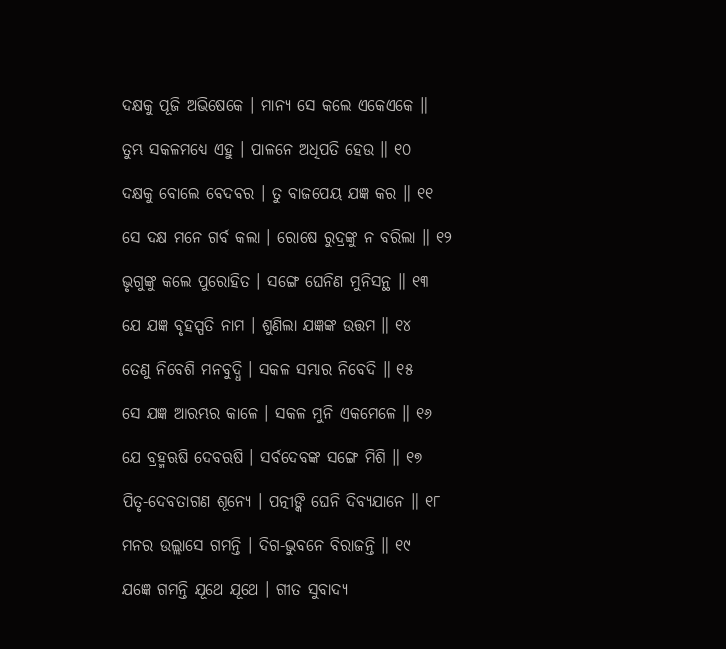ଦକ୍ଷକୁ ପୂଜି ଅଭିଷେକେ । ମାନ୍ୟ ସେ କଲେ ଏକେଏକେ ॥

ତୁମ୍ଭ ସକଳମଧ୍ୟେ ଏହୁ । ପାଳନେ ଅଧିପତି ହେଉ ॥ ୧୦

ଦକ୍ଷକୁ ବୋଲେ ବେଦବର । ତୁ ବାଜପେୟ ଯଜ୍ଞ କର ॥ ୧୧

ସେ ଦକ୍ଷ ମନେ ଗର୍ବ କଲା । ରୋଷେ ରୁଦ୍ରଙ୍କୁ ନ ବରିଲା ॥ ୧୨

ଭୃଗୁଙ୍କୁ କଲେ ପୁରୋହିତ । ସଙ୍ଗେ ଘେନିଣ ମୁନିସନ୍ଥ ॥ ୧୩

ଯେ ଯଜ୍ଞ ବୃହସ୍ପତି ନାମ । ଶୁଣିଲା ଯଜ୍ଞଙ୍କ ଉତ୍ତମ ॥ ୧୪

ତେଣୁ ନିବେଶି ମନବୁଦ୍ଧି । ସକଳ ସମ୍ଭାର ନିବେଦି ॥ ୧୫

ସେ ଯଜ୍ଞ ଆରମ୍ଭର କାଳେ । ସକଳ ମୁନି ଏକମେଳେ ॥ ୧୬

ଯେ ବ୍ରହ୍ମଋଷି ଦେବଋଷି । ସର୍ବଦେବଙ୍କ ସଙ୍ଗେ ମିଶି ॥ ୧୭

ପିତୃ-ଦେବତାଗଣ ଶୂନ୍ୟେ । ପତ୍ନୀଙ୍କି ଘେନି ଦିବ୍ୟଯାନେ ॥ ୧୮

ମନର ଉଲ୍ଲାସେ ଗମନ୍ତି । ଦିଗ-ଭୁବନେ ବିରାଜନ୍ତି ॥ ୧୯

ଯଜ୍ଞେ ଗମନ୍ତି ଯୂଥେ ଯୂଥେ । ଗୀତ ସୁବାଦ୍ୟ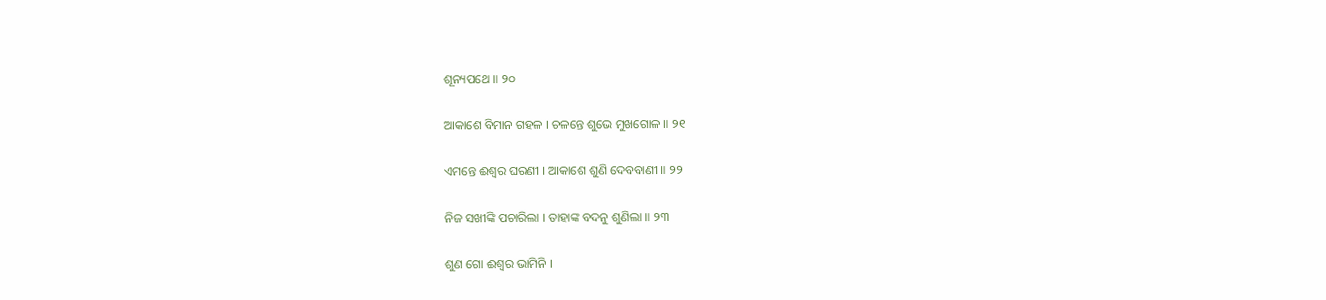ଶୂନ୍ୟପଥେ ॥ ୨୦

ଆକାଶେ ବିମାନ ଗହଳ । ଚଳନ୍ତେ ଶୁଭେ ମୁଖଗୋଳ ॥ ୨୧

ଏମନ୍ତେ ଈଶ୍ୱର ଘରଣୀ । ଆକାଶେ ଶୁଣି ଦେବବାଣୀ ॥ ୨୨

ନିଜ ସଖୀଙ୍କି ପଚାରିଲା । ତାହାଙ୍କ ବଦନୁ ଶୁଣିଲା ॥ ୨୩

ଶୁଣ ଗୋ ଈଶ୍ୱର ଭାମିନି ।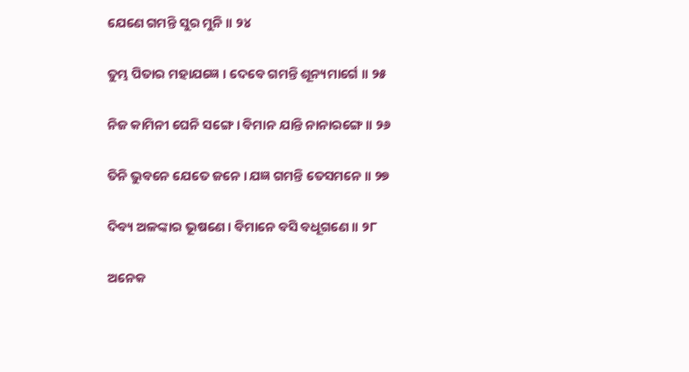ଯେଣେ ଗମନ୍ତି ସୁର ମୁନି ॥ ୨୪

ତୁମ୍ଭ ପିତାର ମହାଯଜ୍ଞେ । ଦେବେ ଗମନ୍ତି ଶୂନ୍ୟମାର୍ଗେ ॥ ୨୫

ନିଜ କାମିନୀ ଘେନି ସଙ୍ଗେ । ବିମାନ ଯାନ୍ତି ନାନାରଙ୍ଗେ ॥ ୨୬

ତିନି ଭୁବନେ ଯେତେ ଜନେ । ଯଜ୍ଞ ଗମନ୍ତି ତେସମନେ ॥ ୨୭

ଦିବ୍ୟ ଅଳଙ୍କାର ଭୂଷଣେ । ବିମାନେ ବସି ବଧୂଗଣେ ॥ ୨୮

ଅନେକ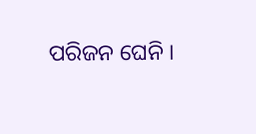ପରିଜନ ଘେନି ।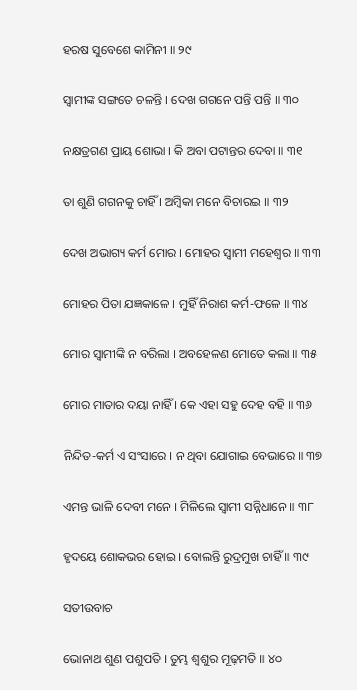ହରଷ ସୁବେଶେ କାମିନୀ ॥ ୨୯

ସ୍ୱାମୀଙ୍କ ସଙ୍ଗତେ ଚଳନ୍ତି । ଦେଖ ଗଗନେ ପନ୍ତି ପନ୍ତି ॥ ୩୦

ନକ୍ଷତ୍ରଗଣ ପ୍ରାୟ ଶୋଭା । କି ଅବା ପଟାନ୍ତର ଦେବା ॥ ୩୧

ତା ଶୁଣି ଗଗନକୁ ଚାହିଁ । ଅମ୍ବିକା ମନେ ବିଚାରଇ ॥ ୩୨

ଦେଖ ଅଭାଗ୍ୟ କର୍ମ ମୋର । ମୋହର ସ୍ୱାମୀ ମହେଶ୍ୱର ॥ ୩୩

ମୋହର ପିତା ଯଜ୍ଞକାଳେ । ମୁହିଁ ନିରାଶ କର୍ମ-ଫଳେ ॥ ୩୪

ମୋର ସ୍ୱାମୀଙ୍କି ନ ବରିଲା । ଅବହେଳଣ ମୋତେ କଲା ॥ ୩୫

ମୋର ମାତାର ଦୟା ନାହିଁ । କେ ଏହା ସହୁ ଦେହ ବହି ॥ ୩୬

ନିନ୍ଦିତ-କର୍ମ ଏ ସଂସାରେ । ନ ଥିବା ଯୋଗାଇ ବେଭାରେ ॥ ୩୭

ଏମନ୍ତ ଭାଳି ଦେବୀ ମନେ । ମିଳିଲେ ସ୍ୱାମୀ ସନ୍ନିଧାନେ ॥ ୩୮

ହୃଦୟେ ଶୋକଭର ହୋଇ । ବୋଲନ୍ତି ରୁଦ୍ରମୁଖ ଚାହିଁ ॥ ୩୯

ସତୀଉବାଚ

ଭୋନାଥ ଶୁଣ ପଶୁପତି । ତୁମ୍ଭ ଶ୍ୱଶୁର ମୂଢ଼ମତି ॥ ୪୦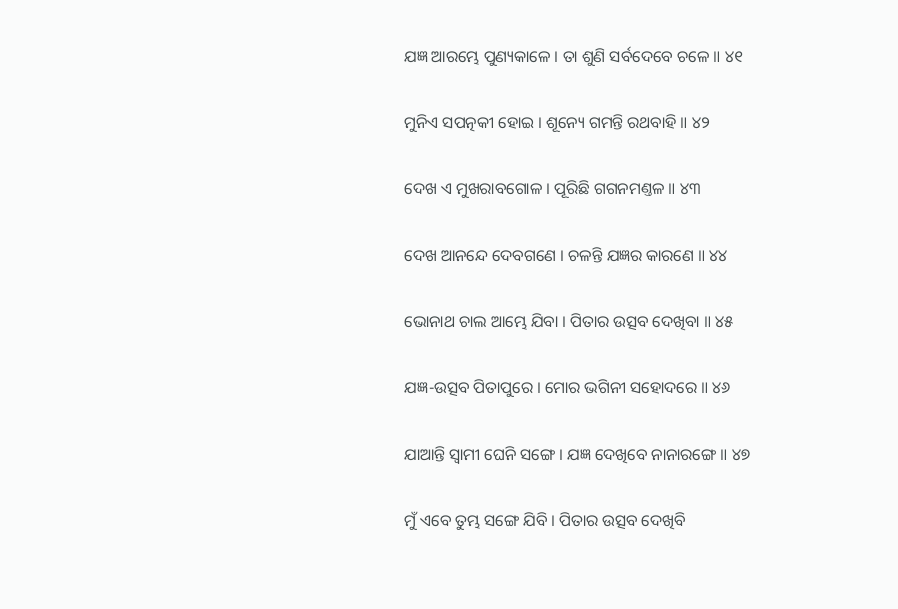ଯଜ୍ଞ ଆରମ୍ଭେ ପୁଣ୍ୟକାଳେ । ତା ଶୁଣି ସର୍ବଦେବେ ଚଳେ ॥ ୪୧

ମୁନିଏ ସପତ୍ନକୀ ହୋଇ । ଶୂନ୍ୟେ ଗମନ୍ତି ରଥବାହି ॥ ୪୨

ଦେଖ ଏ ମୁଖରାବଗୋଳ । ପୂରିଛି ଗଗନମଣ୍ତଳ ॥ ୪୩

ଦେଖ ଆନନ୍ଦେ ଦେବଗଣେ । ଚଳନ୍ତି ଯଜ୍ଞର କାରଣେ ॥ ୪୪

ଭୋନାଥ ଚାଲ ଆମ୍ଭେ ଯିବା । ପିତାର ଉତ୍ସବ ଦେଖିବା ॥ ୪୫

ଯଜ୍ଞ-ଉତ୍ସବ ପିତାପୁରେ । ମୋର ଭଗିନୀ ସହୋଦରେ ॥ ୪୬

ଯାଆନ୍ତି ସ୍ୱାମୀ ଘେନି ସଙ୍ଗେ । ଯଜ୍ଞ ଦେଖିବେ ନାନାରଙ୍ଗେ ॥ ୪୭

ମୁଁ ଏବେ ତୁମ୍ଭ ସଙ୍ଗେ ଯିବି । ପିତାର ଉତ୍ସବ ଦେଖିବି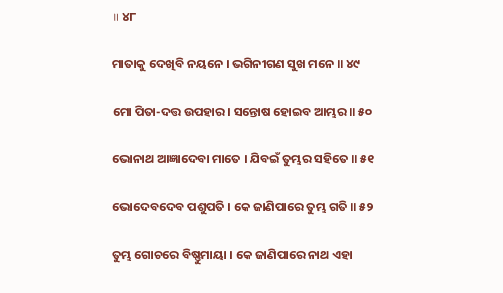॥ ୪୮

ମାତାକୁ ଦେଖିବି ନୟନେ । ଭଗିନୀଗଣ ସୁଖ ମନେ ॥ ୪୯

ମୋ ପିତା-ଦତ୍ତ ଉପହାର । ସନ୍ତୋଷ ହୋଇବ ଆମ୍ଭର ॥ ୫୦

ଭୋନାଥ ଆଜ୍ଞାଦେବା ମାତେ । ଯିବଇଁ ତୁମ୍ଭର ସହିତେ ॥ ୫୧

ଭୋଦେବଦେବ ପଶୁପତି । କେ ଜାଣିପାରେ ତୁମ୍ଭ ଗତି ॥ ୫୨

ତୁମ୍ଭ ଗୋଚରେ ବିଷ୍ଣୁମାୟା । କେ ଜାଣିପାରେ ନାଥ ଏହା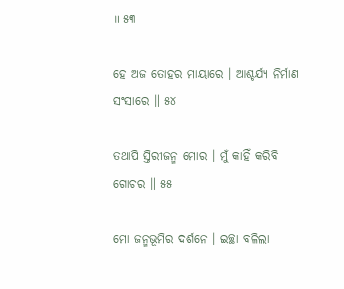॥ ୫୩

ହେ ଅଜ ତୋହର ମାୟାରେ । ଆଶ୍ଚର୍ଯ୍ୟ ନିର୍ମାଣ ସଂସାରେ ॥ ୫୪

ତଥାପି ସ୍ତିରୀଜନ୍ମ ମୋର । ମୁଁ କାହିଁ କରିବି ଗୋଚର ॥ ୫୫

ମୋ ଜନ୍ମଭୂମିର ଦର୍ଶନେ । ଇଚ୍ଛା ବଳିଲା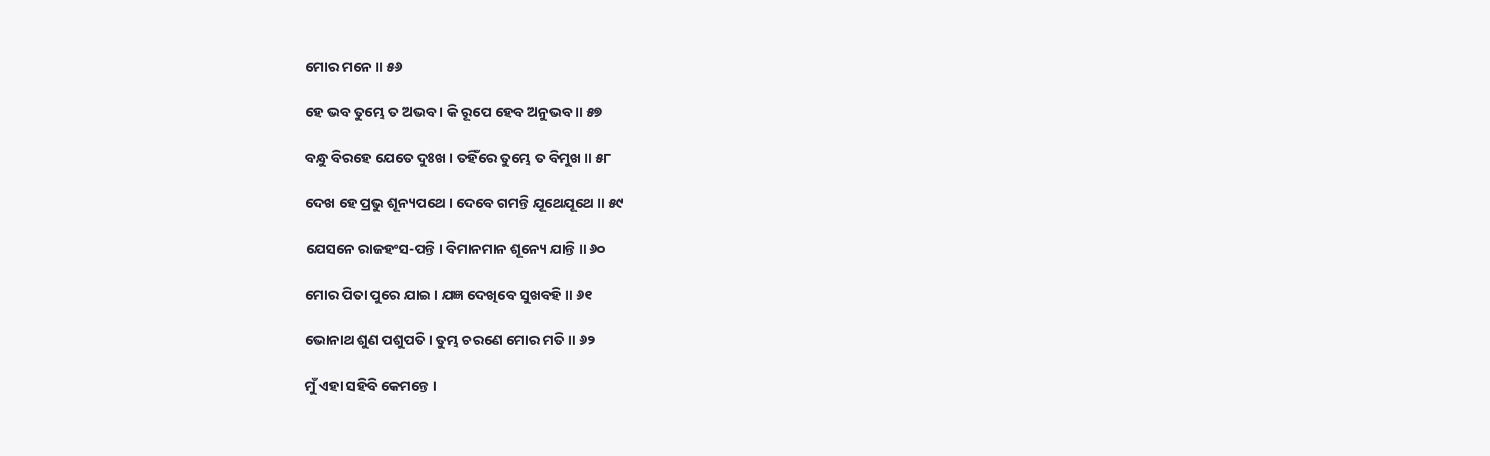ମୋର ମନେ ॥ ୫୬

ହେ ଭବ ତୁମ୍ଭେ ତ ଅଭବ । କି ରୂପେ ହେବ ଅନୁଭବ ॥ ୫୭

ବନ୍ଧୁ ବିରହେ ଯେତେ ଦୁଃଖ । ତହିଁରେ ତୁମ୍ଭେ ତ ବିମୁଖ ॥ ୫୮

ଦେଖ ହେ ପ୍ରଭୁ ଶୂନ୍ୟପଥେ । ଦେବେ ଗମନ୍ତି ଯୂଥେଯୂଥେ ॥ ୫୯

ଯେସନେ ରାଜହଂସ-ପନ୍ତି । ବିମାନମାନ ଶୂନ୍ୟେ ଯାନ୍ତି ॥ ୬୦

ମୋର ପିତା ପୁରେ ଯାଇ । ଯଜ୍ଞ ଦେଖିବେ ସୁଖବହି ॥ ୬୧

ଭୋନାଥ ଶୁଣ ପଶୁପତି । ତୁମ୍ଭ ଚରଣେ ମୋର ମତି ॥ ୬୨

ମୁଁ ଏହା ସହିବି କେମନ୍ତେ ।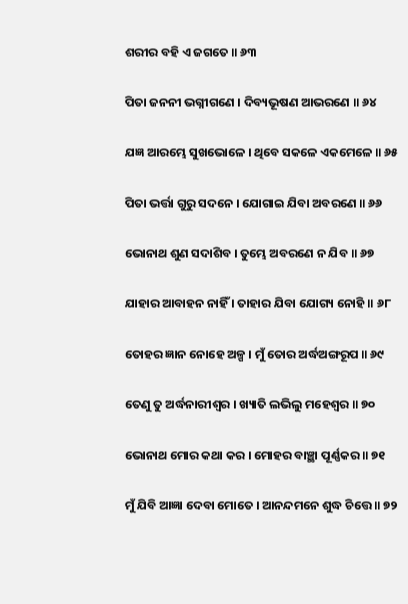ଶରୀର ବହି ଏ ଜଗତେ ॥ ୬୩

ପିତା ଜନନୀ ଭଗ୍ନୀଗଣେ । ଦିବ୍ୟଭୂଷଣ ଆଭରଣେ ॥ ୬୪

ଯଜ୍ଞ ଆରମ୍ଭେ ସୁଖଭୋଳେ । ଥିବେ ସକଳେ ଏକମେଳେ ॥ ୬୫

ପିତା ଭର୍ତ୍ତା ଗୁରୁ ସଦନେ । ଯୋଗାଇ ଯିବା ଅବରଣେ ॥ ୬୬

ଭୋନାଥ ଶୁଣ ସଦାଶିବ । ତୁମ୍ଭେ ଅବରଣେ ନ ଯିବ ॥ ୬୭

ଯାହାର ଆବାହନ ନାହିଁ । ତାହାର ଯିବା ଯୋଗ୍ୟ ନୋହି ॥ ୬୮

ତୋହର ଜ୍ଞାନ ନୋହେ ଅଳ୍ପ । ମୁଁ ତୋର ଅର୍ଦ୍ଧଅଙ୍ଗରୂପ ॥ ୬୯

ତେଣୁ ତୁ ଅର୍ଦ୍ଧନାରୀଶ୍ୱର । ଖ୍ୟାତି ଲଭିଲୁ ମହେଶ୍ୱର ॥ ୭୦

ଭୋନାଥ ମୋର କଥା କର । ମୋହର ବାଞ୍ଛା ପୂର୍ଣ୍ଣକର ॥ ୭୧

ମୁଁ ଯିବି ଆଜ୍ଞା ଦେବା ମୋତେ । ଆନନ୍ଦମନେ ଶୁଦ୍ଧ ଚିତ୍ତେ ॥ ୭୨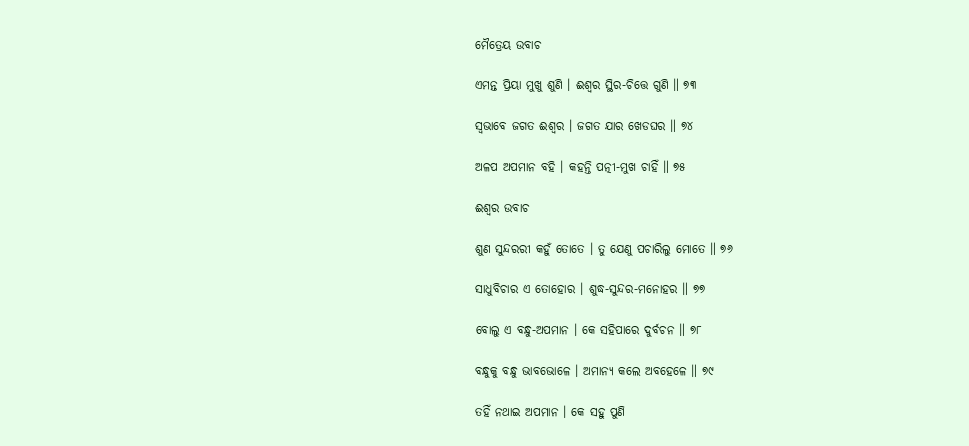ମୈତ୍ରେୟ ଉବାଚ

ଏମନ୍ତ ପ୍ରିୟା ମୁଖୁ ଶୁଣି । ଈଶ୍ୱର ସ୍ଥିର-ଚିତ୍ତେ ଗୁଣି ॥ ୭୩

ସ୍ୱଭାବେ ଜଗତ ଈଶ୍ୱର । ଜଗତ ଯାର ଖେଡଘର ॥ ୭୪

ଅଳପ ଅପମାନ ବହି । କହନ୍ତି ପତ୍ନୀ-ମୁଖ ଚାହିଁ ॥ ୭୫

ଈଶ୍ୱର ଉବାଚ

ଶୁଣ ସୁନ୍ଦରରୀ କହୁଁ ତୋତେ । ତୁ ଯେଣୁ ପଚାରିଲୁ ମୋତେ ॥ ୭୬

ସାଧୁବିଚାର ଏ ତୋହୋର । ଶୁଦ୍ଧ-ସୁନ୍ଦର-ମନୋହର ॥ ୭୭

ବୋଲୁ ଏ ବନ୍ଧୁ-ଅପମାନ । କେ ସହିପାରେ ଦୁର୍ବଚନ ॥ ୭୮

ବନ୍ଧୁକୁ ବନ୍ଧୁ ଭାବଭୋଳେ । ଅମାନ୍ୟ କଲେ ଅବହେଳେ ॥ ୭୯

ତହିଁ ନଥାଇ ଅପମାନ । କେ ସହୁ ପୁଣି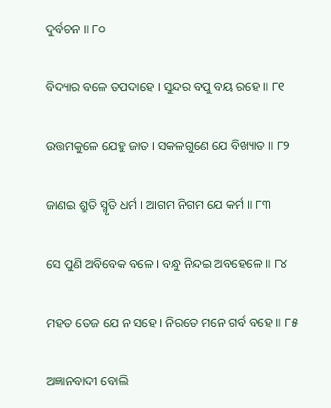ଦୁର୍ବଚନ ॥ ୮୦

ବିଦ୍ୟାର ବଳେ ତପଦାହେ । ସୁନ୍ଦର ବପୁ ବୟ ରହେ ॥ ୮୧

ଉତ୍ତମକୁଳେ ଯେହୁ ଜାତ । ସକଳଗୁଣେ ଯେ ବିଖ୍ୟାତ ॥ ୮୨

ଜାଣଇ ଶ୍ରୁତି ସ୍ମୃତି ଧର୍ମ । ଆଗମ ନିଗମ ଯେ କର୍ମ ॥ ୮୩

ସେ ପୁଣି ଅବିବେକ ବଳେ । ବନ୍ଧୁ ନିନ୍ଦଇ ଅବହେଳେ ॥ ୮୪

ମହତ ତେଜ ଯେ ନ ସହେ । ନିରତେ ମନେ ଗର୍ବ ବହେ ॥ ୮୫

ଅଜ୍ଞାନବାଦୀ ବୋଲି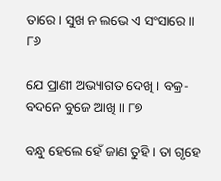ତାରେ । ସୁଖ ନ ଲଭେ ଏ ସଂସାରେ ॥ ୮୬

ଯେ ପ୍ରାଣୀ ଅଭ୍ୟାଗତ ଦେଖି । ବକ୍ର-ବଦନେ ବୁଜେ ଆଖି ॥ ୮୭

ବନ୍ଧୁ ହେଲେ ହେଁ ଜାଣ ତୁହି । ତା ଗୃହେ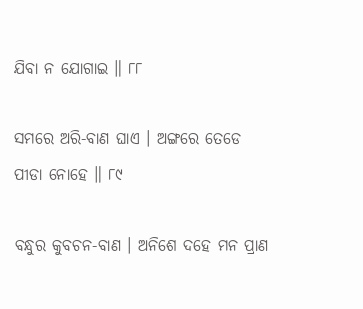ଯିବା ନ ଯୋଗାଇ ॥ ୮୮

ସମରେ ଅରି-ବାଣ ଘାଏ । ଅଙ୍ଗରେ ତେଡେ ପୀଡା ନୋହେ ॥ ୮୯

ବନ୍ଧୁର କୁବଚନ-ବାଣ । ଅନିଶେ ଦହେ ମନ ପ୍ରାଣ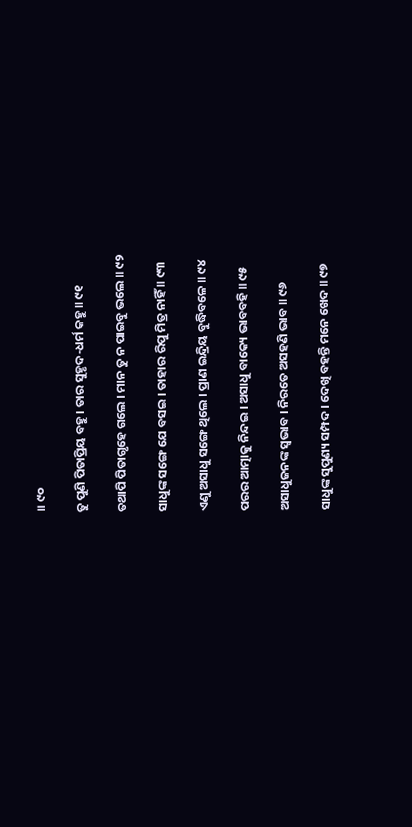॥ ୯୦

ତୁ ପୁଣି ପିତାପ୍ରିୟ ବହୁ । ତାର ସୁହୃଦ-ଧର୍ମ କହୁ ॥ ୯୧

ତଥାପି ପିତାଗୃହେ ଗଲେ । ମାନ ତୁ ନ ପାଇବୁ ଭଲେ ॥ ୯୨

ସାଧୁଙ୍କ ସଙ୍ଗେ ଯେ ବସଇ । ତାହାର ରିପୁ ମିତ୍ର ନାହିଁ ॥ ୯୩

ଏଣୁ ଅସାଧୁ ସଙ୍ଗେ ଥିଲେ । ପ୍ରାଣ ଇନ୍ଦ୍ରିୟ ବୁଦ୍ଧିବଳେ ॥ ୯୪

ପରର ଆତ୍ମାକୁ ନିନ୍ଦଇ । ଅସାଧୁ ବାକ୍ୟେ ଭାବବହି ॥ ୯୫

ଅସାଧୁଜନଙ୍କ ସ୍ୱଭାବ । ନିରତେ ଅସହଣି ଭାବ ॥ ୯୬

ସାଧୁଙ୍କ ସୁପୁଣ୍ୟ ସମ୍ପଦ । ଦେଖି ବହନ୍ତି ମନେ ଖେଦ ॥ ୯୭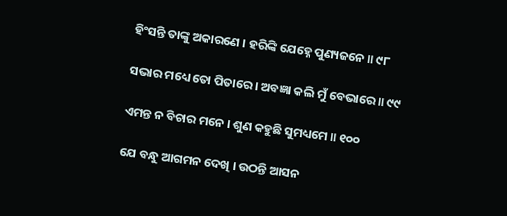ହିଂସନ୍ତି ତାଙ୍କୁ ଅକାରଣେ । ହରିଙ୍କି ଯେହ୍ନେ ପୁଣ୍ୟଜନେ ॥ ୯୮

ସଭାର ମଧ୍ୟେ ତୋ ପିତାରେ । ଅବଜ୍ଞା କଲି ମୁଁ ବେଭାରେ ॥ ୯୯

ଏମନ୍ତ ନ ବିଚାର ମନେ । ଶୁଣ କହୁଛି ସୁମଧ୍ୟମେ ॥ ୧୦୦

ଯେ ବନ୍ଧୁ ଆଗମନ ଦେଖି । ଉଠନ୍ତି ଆସନ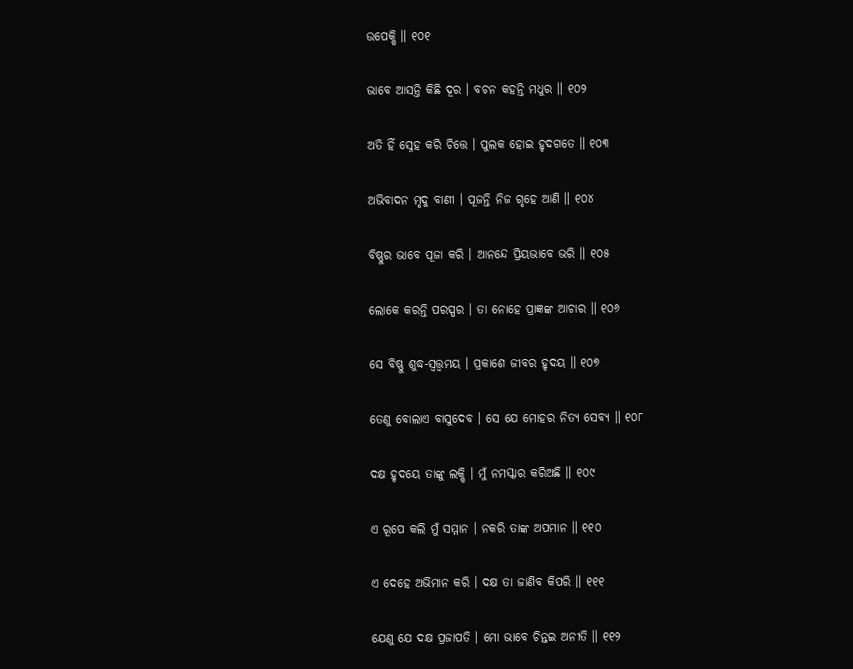ଉପେକ୍ଷି ॥ ୧୦୧

ଭାବେ ଆସନ୍ତି କିଛି ଦୂର । ବଚନ କହନ୍ତି ମଧୁର ॥ ୧୦୨

ଅତି ହିଁ ସ୍ନେହ କରି ଚିତ୍ତେ । ପୁଲକ ହୋଇ ହୃଦଗତେ ॥ ୧୦୩

ଅଭିବାଦନ ମୃଦୁ ବାଣୀ । ପୂଜନ୍ତି ନିଜ ଗୃହେ ଆଣି ॥ ୧୦୪

ବିଷ୍ଣୁର ଭାବେ ପୂଜା କରି । ଆନନ୍ଦେ ପ୍ରିୟଭାବେ ଭରି ॥ ୧୦୫

ଲୋକେ କରନ୍ତି ପରସ୍ପର । ତା ନୋହେ ପ୍ରାଜ୍ଞଙ୍କ ଆଚାର ॥ ୧୦୬

ସେ ବିଷ୍ଣୁ ଶୁଦ୍ଧ-ସ୍ୱ‌ତ୍ତ୍ୱମୟ । ପ୍ରକାଶେ ଜୀବର ହୃଦୟ ॥ ୧୦୭

ତେଣୁ ବୋଲାଏ ବାସୁଦେବ । ସେ ଯେ ମୋହର ନିତ୍ୟ ସେବ୍ୟ ॥ ୧୦୮

ଦକ୍ଷ ହୃଦୟେ ତାଙ୍କୁ ଲକ୍ଷି । ମୁଁ ନମସ୍କାର କରିଅଛି ॥ ୧୦୯

ଏ ରୂପେ କଲି ମୁଁ ସମ୍ମାନ । ନକରି ତାଙ୍କ ଅପମାନ ॥ ୧୧୦

ଏ ଦେହେ ଅଭିମାନ କରି । ଦକ୍ଷ ତା ଜାଣିବ କିପରି ॥ ୧୧୧

ଯେଣୁ ଯେ ଦକ୍ଷ ପ୍ରଜାପତି । ମୋ ଭାବେ ଚିନ୍ତଇ ଅନୀତି ॥ ୧୧୨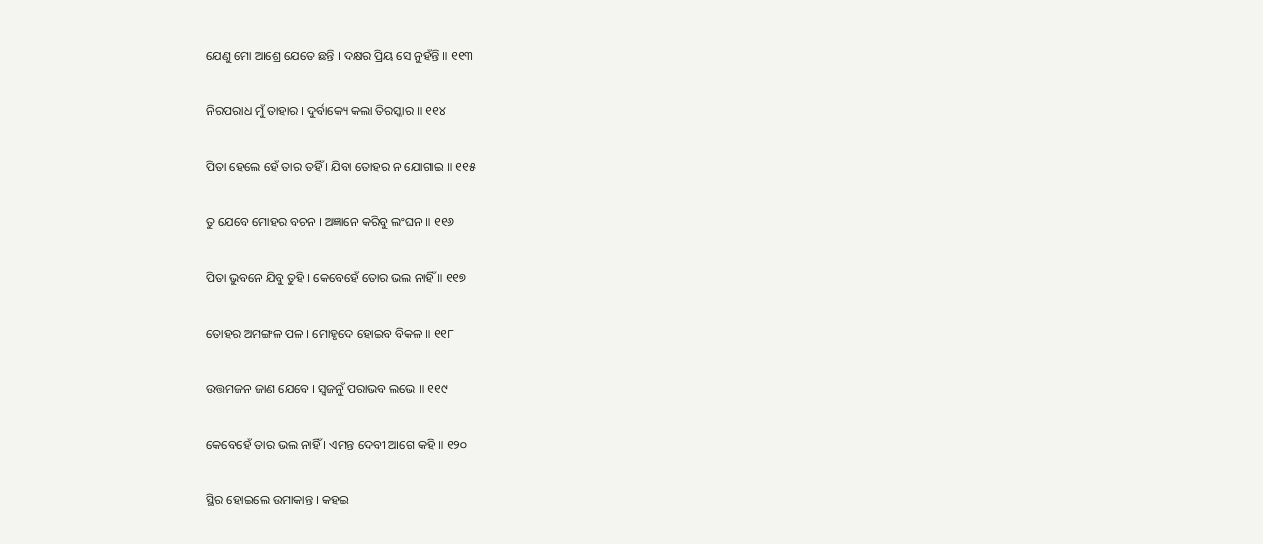ଯେଣୁ ମୋ ଆଶ୍ରେ ଯେତେ ଛନ୍ତି । ଦକ୍ଷର ପ୍ରିୟ ସେ ନୁହଁନ୍ତି ॥ ୧୧୩

ନିରପରାଧ ମୁଁ ତାହାର । ଦୁର୍ବାକ୍ୟେ କଲା ତିରସ୍କାର ॥ ୧୧୪

ପିତା ହେଲେ ହେଁ ତାର ତହିଁ । ଯିବା ତୋହର ନ ଯୋଗାଇ ॥ ୧୧୫

ତୁ ଯେବେ ମୋହର ବଚନ । ଅଜ୍ଞାନେ କରିବୁ ଲଂଘନ ॥ ୧୧୬

ପିତା ଭୁବନେ ଯିବୁ ତୁହି । କେବେହେଁ ତୋର ଭଲ ନାହିଁ ॥ ୧୧୭

ତୋହର ଅମଙ୍ଗଳ ପଳ । ମୋହୃଦେ ହୋଇବ ବିକଳ ॥ ୧୧୮

ଉତ୍ତମଜନ ଜାଣ ଯେବେ । ସ୍ୱଜନୁଁ ପରାଭବ ଲଭେ ॥ ୧୧୯

କେବେହେଁ ତାର ଭଲ ନାହିଁ । ଏମନ୍ତ ଦେବୀ ଆଗେ କହି ॥ ୧୨୦

ସ୍ଥିର ହୋଇଲେ ଉମାକାନ୍ତ । କହଇ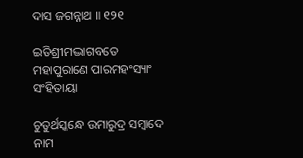ଦାସ ଜଗନ୍ନାଥ ॥ ୧୨୧

ଇତିଶ୍ରୀମଦ୍ଭାଗବତେ ମହାପୁରାଣେ ପାରମହଂସ୍ୟାଂ ସଂହିତାୟା

ଚୁତୁର୍ଥସ୍କନ୍ଧେ ଉମାରୁଦ୍ର ସମ୍ବାଦେ ନାମ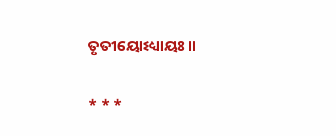ତୃତୀୟୋଽଧ୍ୟାୟଃ ॥

* * *